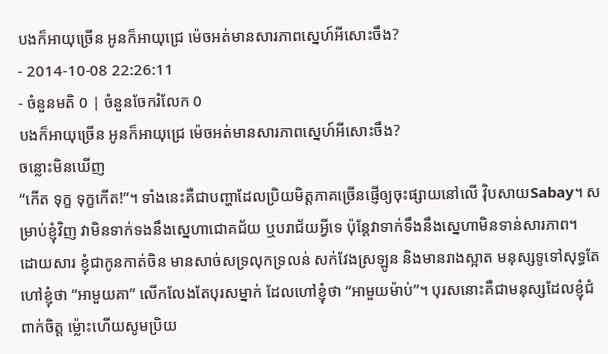បងក៏អាយុច្រើន អូនក៏អាយុជ្រេ ម៉េចអត់មានសារភាពស្នេហ៍អីសោះចឹង?
- 2014-10-08 22:26:11
- ចំនួនមតិ 0 | ចំនួនចែករំលែក 0
បងក៏អាយុច្រើន អូនក៏អាយុជ្រេ ម៉េចអត់មានសារភាពស្នេហ៍អីសោះចឹង?
ចន្លោះមិនឃើញ
“កើត ទុក្ខ ទុក្ខកើត!”។ ទាំងនេះគឺជាបញ្ហាដែលប្រិយមិត្តភាគច្រើនផ្ញើឲ្យចុះផ្សាយនៅលើ វ៉ិបសាយSabay។ សម្រាប់ខ្ញុំវិញ វាមិនទាក់ទងនឹងស្នេហាជោគជ័យ ឬបរាជ័យអ្វីទេ ប៉ុន្តែវាទាក់ទឹងនឹងស្នេហាមិនទាន់សារភាព។
ដោយសារ ខ្ញុំជាកូនកាត់ចិន មានសាច់សទ្រលុកទ្រលន់ សក់វែងស្រឡូន និងមានរាងស្អាត មនុស្សទូទៅសុទ្ធតែហៅខ្ញុំថា “អាមួយគា” លើកលែងតែបុរសម្នាក់ ដែលហៅខ្ញុំថា “អាមួយម៉ាប់”។ បុរសនោះគឺជាមនុស្សដែលខ្ញុំជំពាក់ចិត្ត ម៉្លោះហើយសូមប្រិយ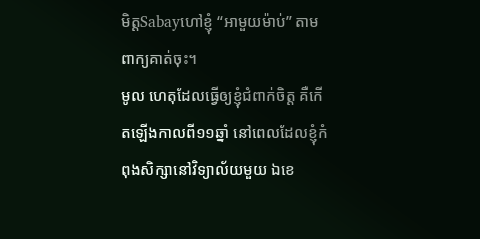មិត្តSabayហៅខ្ញុំ “អាមួយម៉ាប់” តាមពាក្យគាត់ចុះ។
មូល ហេតុដែលធ្វើឲ្យខ្ញុំជំពាក់ចិត្ត គឺកើតឡើងកាលពី១១ឆ្នាំ នៅពេលដែលខ្ញុំកំពុងសិក្សានៅវិទ្យាល័យមួយ ឯខេ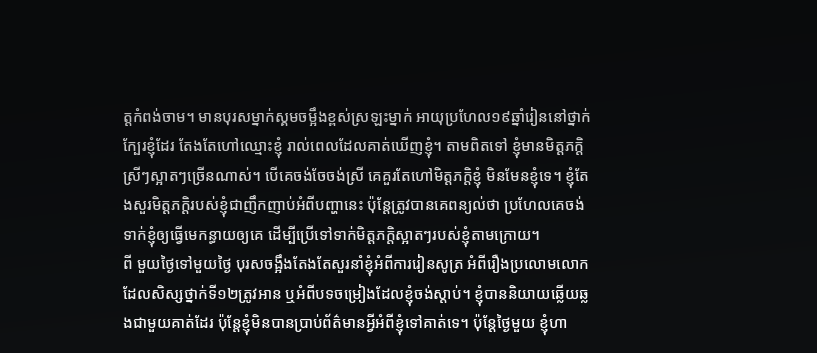ត្តកំពង់ចាម។ មានបុរសម្នាក់ស្គមចម្អឹងខ្ពស់ស្រឡះម្នាក់ អាយុប្រហែល១៩ឆ្នាំរៀននៅថ្នាក់ក្បែរខ្ញុំដែរ តែងតែហៅឈ្មោះខ្ញុំ រាល់ពេលដែលគាត់ឃើញខ្ញុំ។ តាមពិតទៅ ខ្ញុំមានមិត្តភក្តិស្រីៗស្អាតៗច្រើនណាស់។ បើគេចង់ចែចង់ស្រី គេគួរតែហៅមិត្តភក្តិខ្ញុំ មិនមែនខ្ញុំទេ។ ខ្ញុំតែងសួរមិត្តភក្តិរបស់ខ្ញុំជាញឹកញាប់អំពីបញ្ហានេះ ប៉ុន្តែត្រូវបានគេពន្យល់ថា ប្រហែលគេចង់ទាក់ខ្ញុំឲ្យធ្វើមេកន្ធាយឲ្យគេ ដើម្បីប្រើទៅទាក់មិត្តភក្តិស្អាតៗរបស់ខ្ញុំតាមក្រោយ។
ពី មួយថ្ងៃទៅមួយថ្ងៃ បុរសចង្អឹងតែងតែសួរនាំខ្ញុំអំពីការរៀនសូត្រ អំពីរឿងប្រលោមលោកដែលសិស្សថ្នាក់ទី១២ត្រូវអាន ឬអំពីបទចម្រៀងដែលខ្ញុំចង់ស្តាប់។ ខ្ញុំបាននិយាយឆ្លើយឆ្លងជាមួយគាត់ដែរ ប៉ុន្តែខ្ញុំមិនបានប្រាប់ព័ត៌មានអ្វីអំពីខ្ញុំទៅគាត់ទេ។ ប៉ុន្តែថ្ងៃមួយ ខ្ញុំហា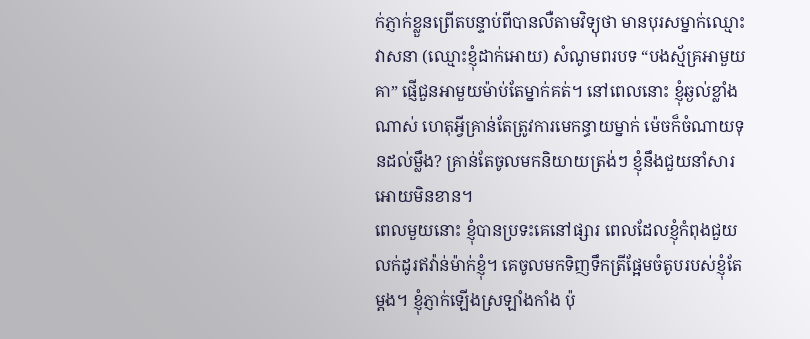ក់ភ្ញាក់ខ្លួនព្រើតបន្ទាប់ពីបានលឺតាមវិទ្យុថា មានបុរសម្នាក់ឈ្មោះវាសនា (ឈ្មោះខ្ញុំដាក់អោយ) សំណូមពរបទ “បងស្ម័គ្រអាមួយគា” ផ្ញើជួនអាមួយម៉ាប់តែម្នាក់គត់។ នៅពេលនោះ ខ្ញុំឆ្ងល់ខ្លាំងណាស់ ហេតុអ្វីគ្រាន់តែត្រូវការមេកន្ធាយម្នាក់ ម៉េចក៏ចំណាយទុនដល់ម្លឹង? គ្រាន់តែចូលមកនិយាយត្រង់ៗ ខ្ញុំនឹងជួយនាំសារអោយមិនខាន។
ពេលមួយនោះ ខ្ញុំបានប្រទះគេនៅផ្សារ ពេលដែលខ្ញុំកំពុងជួយលក់ដូរឥវ៉ាន់ម៉ាក់ខ្ញុំ។ គេចូលមកទិញទឹកត្រីផ្អែមចំតូបរបស់ខ្ញុំតែម្តង។ ខ្ញុំភ្ញាក់ឡើងស្រឡាំងកាំង ប៉ុ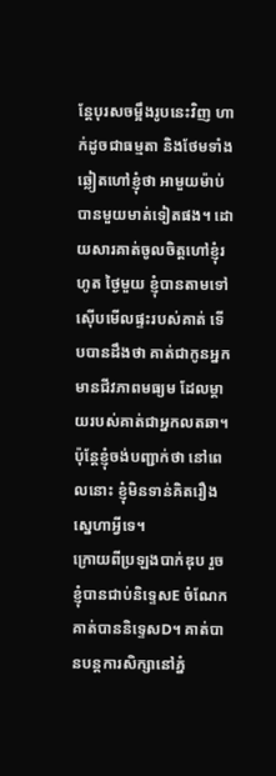ន្តែបុរសចម្អឹងរូបនេះវិញ ហាក់ដូចជាធម្មតា និងថែមទាំងឆ្លៀតហៅខ្ញុំថា អាមួយម៉ាប់ បានមួយមាត់ទៀតផង។ ដោយសារគាត់ចូលចិត្តហៅខ្ញុំរហូត ថ្ងៃមួយ ខ្ញុំបានតាមទៅស៊ើបមើលផ្ទះរបស់គាត់ ទើបបានដឹងថា គាត់ជាកូនអ្នកមានជីវភាពមធ្យម ដែលម្តាយរបស់គាត់ជាអ្នកលតឆា។ ប៉ុន្តែខ្ញុំចង់បញ្ជាក់ថា នៅពេលនោះ ខ្ញុំមិនទាន់គិតរឿងស្នេហាអ្វីទេ។
ក្រោយពីប្រឡងបាក់ឌុប រួច ខ្ញុំបានជាប់និទ្ទេសE ចំណែកគាត់បាននិទ្ទេសD។ គាត់បានបន្តការសិក្សានៅភ្នំ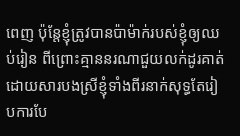ពេញ ប៉ុន្តែខ្ញុំត្រូវបានប៉ាម៉ាក់របស់ខ្ញុំឲ្យឈប់រៀន ពីព្រោះគ្មាននរណាជួយលក់ដូរគាត់ ដោយសារបងស្រីខ្ញុំទាំងពីរនាក់សុទ្ធតែរៀបការបែ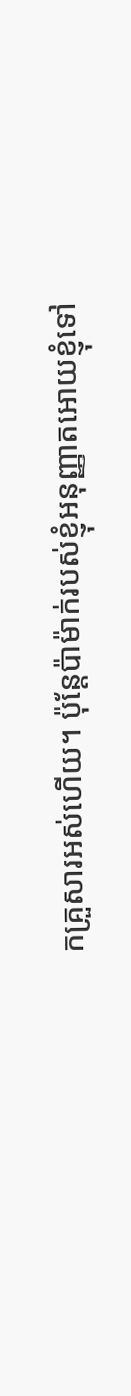កគ្រួសារអស់ហើយ។ ប៉ុន្តែប៉ាម៉ាក់របស់ខ្ញុំអនុញ្ញាតអោយខ្ញុំទៅ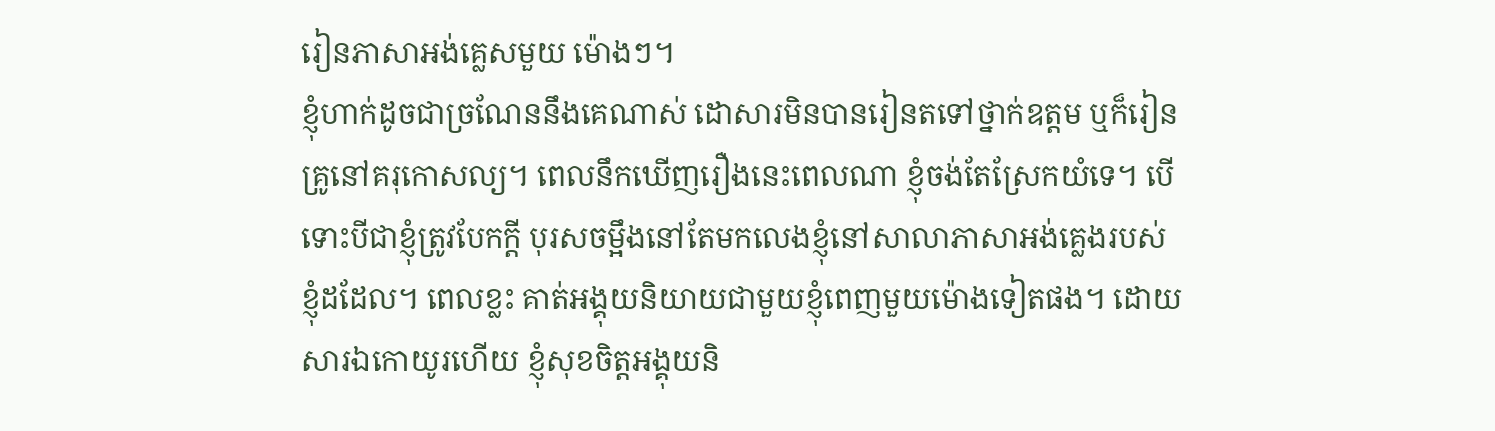រៀនភាសាអង់គ្លេសមួយ ម៉ោងៗ។
ខ្ញុំហាក់ដូចជាច្រណែននឹងគេណាស់ ដោសារមិនបានរៀនតទៅថ្នាក់ឧត្តម ឬក៏រៀនគ្រូនៅគរុកោសល្យ។ ពេលនឹកឃើញរឿងនេះពេលណា ខ្ញុំចង់តែស្រែកយំទេ។ បើទោះបីជាខ្ញុំត្រូវបែកក្តី បុរសចម្អឹងនៅតែមកលេងខ្ញុំនៅសាលាភាសាអង់គ្លេងរបស់ខ្ញុំដដែល។ ពេលខ្លះ គាត់អង្គុយនិយាយជាមួយខ្ញុំពេញមួយម៉ោងទៀតផង។ ដោយសារឯកោយូរហើយ ខ្ញុំសុខចិត្តអង្គុយនិ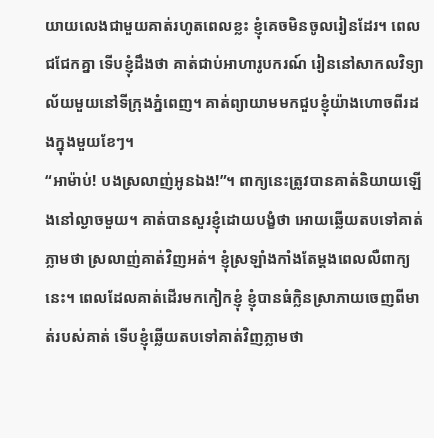យាយលេងជាមួយគាត់រហូតពេលខ្លះ ខ្ញុំគេចមិនចូលរៀនដែរ។ ពេលជជែកគ្នា ទើបខ្ញុំដឹងថា គាត់ជាប់អាហារូបករណ៍ រៀននៅសាកលវិទ្យាល័យមួយនៅទីក្រុងភ្នំពេញ។ គាត់ព្យាយាមមកជួបខ្ញុំយ៉ាងហោចពីរដងក្នុងមួយខែៗ។
“អាម៉ាប់! បងស្រលាញ់អូនឯង!”។ ពាក្យនេះត្រូវបានគាត់និយាយឡើងនៅល្ងាចមួយ។ គាត់បានសួរខ្ញុំដោយបង្ខំថា អោយឆ្លើយតបទៅគាត់ភ្លាមថា ស្រលាញ់គាត់វិញអត់។ ខ្ញុំស្រឡាំងកាំងតែម្តងពេលលឺពាក្យនេះ។ ពេលដែលគាត់ដើរមកកៀកខ្ញុំ ខ្ញុំបានធំក្លិនស្រាភាយចេញពីមាត់របស់គាត់ ទើបខ្ញុំឆ្លើយតបទៅគាត់វិញភ្លាមថា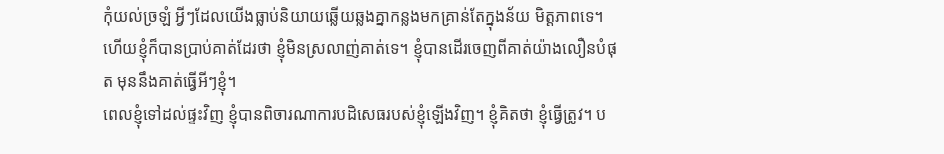កុំយល់ច្រឡំ អ្វីៗដែលយើងធ្លាប់និយាយឆ្លើយឆ្លងគ្នាកន្លងមកគ្រាន់តែក្នុងន័យ មិត្តភាពទេ។ ហើយខ្ញុំក៏បានប្រាប់គាត់ដែរថា ខ្ញុំមិនស្រលាញ់គាត់ទេ។ ខ្ញុំបានដើរចេញពីគាត់យ៉ាងលឿនបំផុត មុននឹងគាត់ធ្វើអីៗខ្ញុំ។
ពេលខ្ញុំទៅដល់ផ្ទះវិញ ខ្ញុំបានពិចារណាការបដិសេធរបស់ខ្ញុំឡើងវិញ។ ខ្ញុំគិតថា ខ្ញុំធ្វើត្រូវ។ ប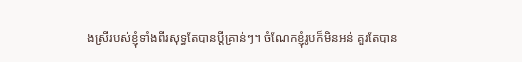ងស្រីរបស់ខ្ញុំទាំងពីរសុទ្ធតែបានប្តីគ្រាន់ៗ។ ចំណែកខ្ញុំរូបក៏មិនអន់ គួរតែបាន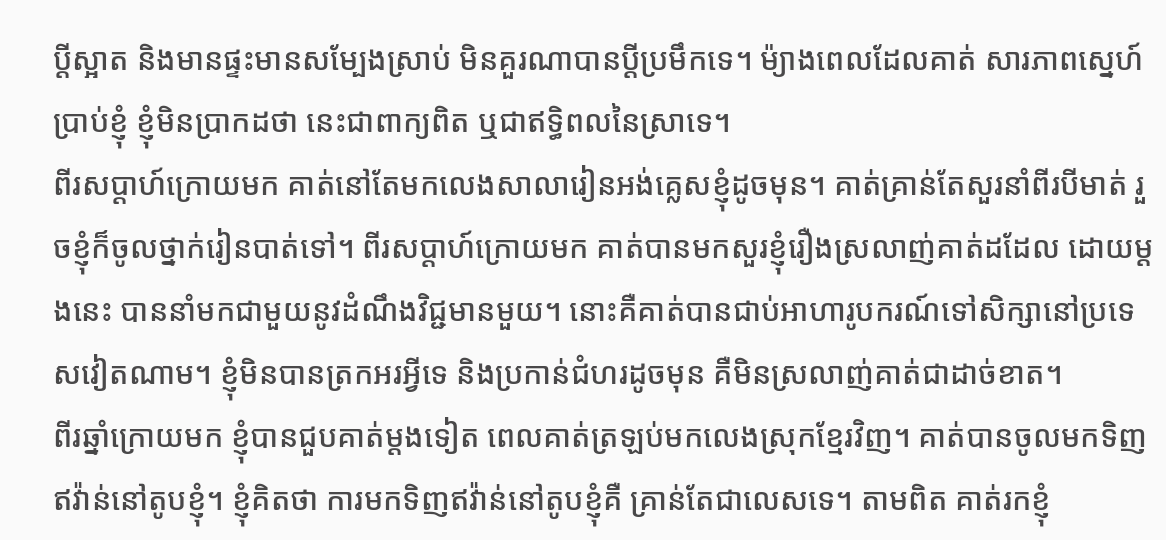ប្តីស្អាត និងមានផ្ទះមានសម្បែងស្រាប់ មិនគួរណាបានប្តីប្រមឹកទេ។ ម៉្យាងពេលដែលគាត់ សារភាពស្នេហ៍ប្រាប់ខ្ញុំ ខ្ញុំមិនប្រាកដថា នេះជាពាក្យពិត ឬជាឥទ្ធិពលនៃស្រាទេ។
ពីរសប្តាហ៍ក្រោយមក គាត់នៅតែមកលេងសាលារៀនអង់គ្លេសខ្ញុំដូចមុន។ គាត់គ្រាន់តែសួរនាំពីរបីមាត់ រួចខ្ញុំក៏ចូលថ្នាក់រៀនបាត់ទៅ។ ពីរសប្តាហ៍ក្រោយមក គាត់បានមកសួរខ្ញុំរឿងស្រលាញ់គាត់ដដែល ដោយម្តងនេះ បាននាំមកជាមួយនូវដំណឹងវិជ្ជមានមួយ។ នោះគឺគាត់បានជាប់អាហារូបករណ៍ទៅសិក្សានៅប្រទេសវៀតណាម។ ខ្ញុំមិនបានត្រកអរអ្វីទេ និងប្រកាន់ជំហរដូចមុន គឺមិនស្រលាញ់គាត់ជាដាច់ខាត។
ពីរឆ្នាំក្រោយមក ខ្ញុំបានជួបគាត់ម្តងទៀត ពេលគាត់ត្រឡប់មកលេងស្រុកខ្មែរវិញ។ គាត់បានចូលមកទិញឥវ៉ាន់នៅតូបខ្ញុំ។ ខ្ញុំគិតថា ការមកទិញឥវ៉ាន់នៅតូបខ្ញុំគឺ គ្រាន់តែជាលេសទេ។ តាមពិត គាត់រកខ្ញុំ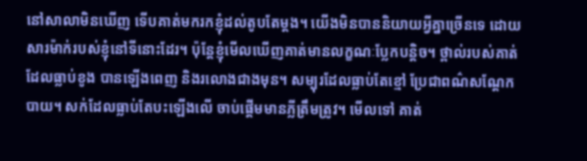នៅសាលាមិនឃើញ ទើបគាត់មករកខ្ញុំដល់តូបតែម្តង។ យើងមិនបាននិយាយអ្វីគ្នាច្រើនទេ ដោយសារម៉ាក់របស់ខ្ញុំនៅទីនោះដែរ។ ប៉ុន្តែខ្ញុំមើលឃើញគាត់មានលក្ខណៈប្លែកបន្តិច។ ថ្ពាល់របស់គាត់ដែលធ្លាប់ខូង បានឡើងពេញ និងរលោងជាងមុន។ សម្បុរដែលធ្លាប់តែខ្មៅ ប្រែជាពណ៌សណ្តែកបាយ។ សក់ដែលធ្លាប់តែបះឡើងលើ ចាប់ផ្តើមមានភ្លីត្រឹមត្រូវ។ មើលទៅ គាត់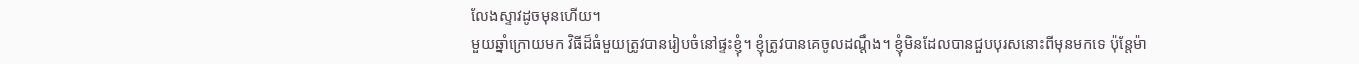លែងស្ទាវដូចមុនហើយ។
មួយឆ្នាំក្រោយមក វិធីដ៏ធំមួយត្រូវបានរៀបចំនៅផ្ទះខ្ញុំ។ ខ្ញុំត្រូវបានគេចូលដណ្តឹង។ ខ្ញុំមិនដែលបានជួបបុរសនោះពីមុនមកទេ ប៉ុន្តែម៉ា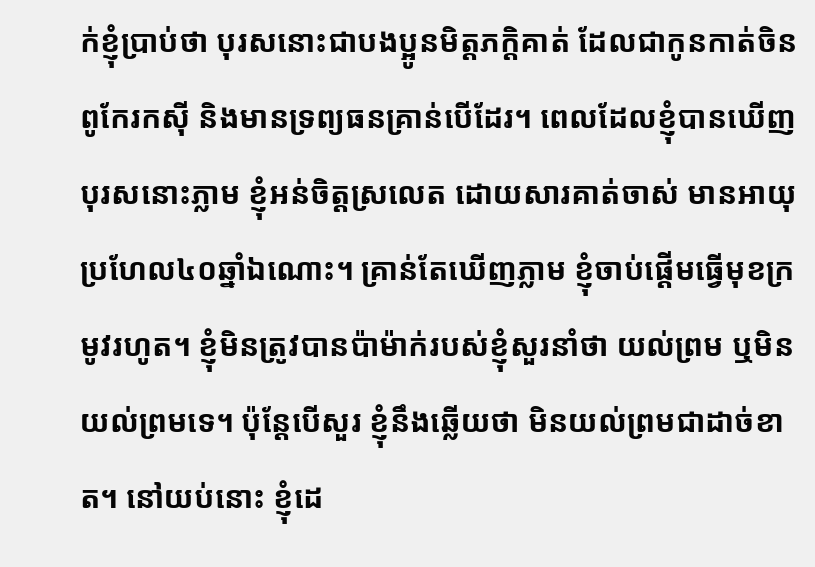ក់ខ្ញុំប្រាប់ថា បុរសនោះជាបងប្អូនមិត្តភក្តិគាត់ ដែលជាកូនកាត់ចិន ពូកែរកស៊ី និងមានទ្រព្យធនគ្រាន់បើដែរ។ ពេលដែលខ្ញុំបានឃើញបុរសនោះភ្លាម ខ្ញុំអន់ចិត្តស្រលេត ដោយសារគាត់ចាស់ មានអាយុប្រហែល៤០ឆ្នាំឯណោះ។ គ្រាន់តែឃើញភ្លាម ខ្ញុំចាប់ផ្តើមធ្វើមុខក្រមូវរហូត។ ខ្ញុំមិនត្រូវបានប៉ាម៉ាក់របស់ខ្ញុំសួរនាំថា យល់ព្រម ឬមិនយល់ព្រមទេ។ ប៉ុន្តែបើសួរ ខ្ញុំនឹងឆ្លើយថា មិនយល់ព្រមជាដាច់ខាត។ នៅយប់នោះ ខ្ញុំដេ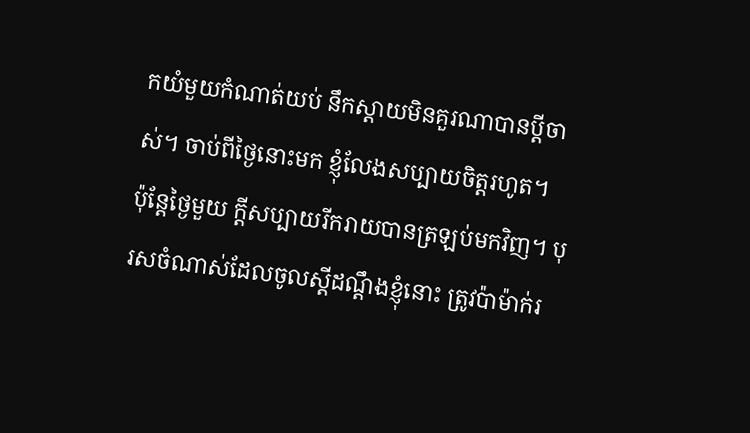កយំមួយកំណាត់យប់ នឹកស្តាយមិនគួរណាបានប្តីចាស់។ ចាប់ពីថ្ងៃនោះមក ខ្ញុំលែងសប្បាយចិត្តរហូត។
ប៉ុន្តែថ្ងៃមួយ ក្តីសប្បាយរីករាយបានត្រឡប់មកវិញ។ បុរសចំណាស់ដែលចូលស្តីដណ្តឹងខ្ញុំនោះ ត្រូវប៉ាម៉ាក់រ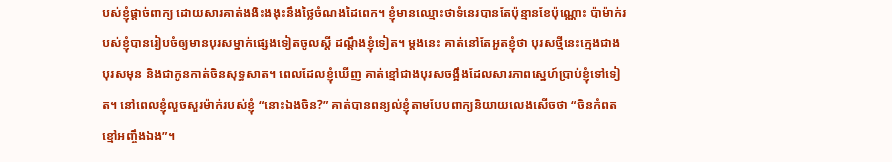បស់ខ្ញុំផ្ដាច់ពាក្យ ដោយសារគាត់ងងិះងងុះនឹងថ្លៃចំណងដៃពេក។ ខ្ញុំមានឈ្មោះថាទំនេរបានតែប៉ុន្មានខែប៉ុណ្ណោះ ប៉ាម៉ាក់របស់ខ្ញុំបានរៀបចំឲ្យមានបុរសម្នាក់ផ្សេងទៀតចូលស្តី ដណ្តឹងខ្ញុំទៀត។ ម្តងនេះ គាត់នៅតែអួតខ្ញុំថា បុរសថ្មីនេះក្មេងជាងបុរសមុន និងជាកូនកាត់ចិនសុទ្ធសាត។ ពេលដែលខ្ញុំឃើញ គាត់ខ្មៅជាងបុរសចង្អឹងដែលសារភាពស្នេហ៍ប្រាប់ខ្ញុំទៅទៀត។ នៅពេលខ្ញុំលួចសួរម៉ាក់របស់ខ្ញុំ “នោះឯងចិន?” គាត់បានពន្យល់ខ្ញុំតាមបែបពាក្យនិយាយលេងសើចថា “ចិនកំពត ខ្មៅអញ្ចឹងឯង”។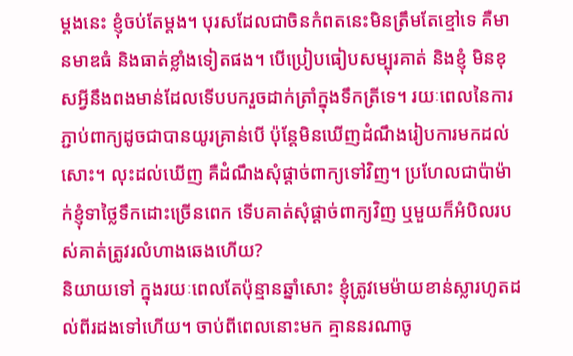ម្តងនេះ ខ្ញុំចប់តែម្តង។ បុរសដែលជាចិនកំពតនេះមិនត្រឹមតែខ្មៅទេ គឺមានមាឌធំ និងធាត់ខ្លាំងទៀតផង។ បើប្រៀបធៀបសម្បុរគាត់ និងខ្ញុំ មិនខុសអ្វីនឹងពងមាន់ដែលទើបបករួចដាក់ត្រាំក្នុងទឹកត្រីទេ។ រយៈពេលនៃការភ្ជាប់ពាក្យដូចជាបានយូរគ្រាន់បើ ប៉ុន្តែមិនឃើញដំណឹងរៀបការមកដល់សោះ។ លុះដល់ឃើញ គឺដំណឹងសុំផ្ដាច់ពាក្យទៅវិញ។ ប្រហែលជាប៉ាម៉ាក់ខ្ញុំទាថ្លៃទឹកដោះច្រើនពេក ទើបគាត់សុំផ្តាច់ពាក្យវិញ ឬមួយក៏អំបិលរបស់គាត់ត្រូវរលំហាងឆេងហើយ?
និយាយទៅ ក្នុងរយៈពេលតែប៉ុន្មានឆ្នាំសោះ ខ្ញុំត្រូវមេម៉ាយខាន់ស្លារហូតដល់ពីរដងទៅហើយ។ ចាប់ពីពេលនោះមក គ្មាននរណាចូ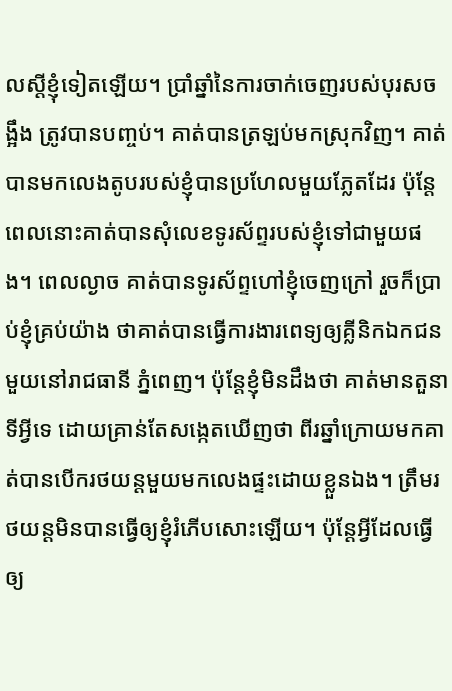លស្តីខ្ញុំទៀតឡើយ។ ប្រាំឆ្នាំនៃការចាក់ចេញរបស់បុរសចង្អឹង ត្រូវបានបញ្ចប់។ គាត់បានត្រឡប់មកស្រុកវិញ។ គាត់បានមកលេងតូបរបស់ខ្ញុំបានប្រហែលមួយភ្លែតដែរ ប៉ុន្តែពេលនោះគាត់បានសុំលេខទូរស័ព្ទរបស់ខ្ញុំទៅជាមួយផង។ ពេលល្ងាច គាត់បានទូរស័ព្ទហៅខ្ញុំចេញក្រៅ រួចក៏ប្រាប់ខ្ញុំគ្រប់យ៉ាង ថាគាត់បានធ្វើការងារពេទ្យឲ្យគ្លីនិកឯកជនមួយនៅរាជធានី ភ្នំពេញ។ ប៉ុន្តែខ្ញុំមិនដឹងថា គាត់មានតួនាទីអ្វីទេ ដោយគ្រាន់តែសង្កេតឃើញថា ពីរឆ្នាំក្រោយមកគាត់បានបើករថយន្តមួយមកលេងផ្ទះដោយខ្លួនឯង។ ត្រឹមរថយន្តមិនបានធ្វើឲ្យខ្ញុំរំភើបសោះឡើយ។ ប៉ុន្តែអ្វីដែលធ្វើឲ្យ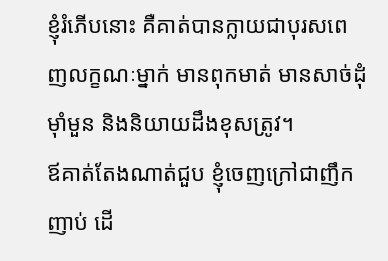ខ្ញុំរំភើបនោះ គឺគាត់បានក្លាយជាបុរសពេញលក្ខណៈម្នាក់ មានពុកមាត់ មានសាច់ដុំម៉ាំមួន និងនិយាយដឹងខុសត្រូវ។
ឪគាត់តែងណាត់ជួប ខ្ញុំចេញក្រៅជាញឹកញាប់ ដើ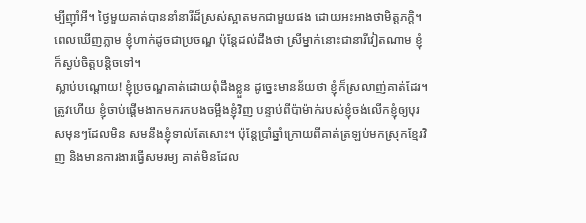ម្បីញ៉ាំអី។ ថ្ងៃមួយគាត់បាននាំនារីដ៏ស្រស់ស្អាតមកជាមួយផង ដោយអះអាងថាមិត្តភក្តិ។ ពេលឃើញភ្លាម ខ្ញុំហាក់ដូចជាប្រចណ្ឌ ប៉ុន្តែដល់ដឹងថា ស្រីម្នាក់នោះជានារីវៀតណាម ខ្ញុំក៏ស្ងប់ចិត្តបន្តិចទៅ។
ស្លាប់បណ្ដោយ! ខ្ញុំប្រចណ្ឌគាត់ដោយពុំដឹងខ្លួន ដូច្នេះមានន័យថា ខ្ញុំក៏ស្រលាញ់គាត់ដែរ។ ត្រូវហើយ ខ្ញុំចាប់ផ្ដើមងាកមករកបងចម្អឹងខ្ញុំវិញ បន្ទាប់ពីប៉ាម៉ាក់របស់ខ្ញុំចង់លើកខ្ញុំឲ្យបុរសមុនៗដែលមិន សមនឹងខ្ញុំទាល់តែសោះ។ ប៉ុន្តែប្រាំឆ្នាំក្រោយពីគាត់ត្រឡប់មកស្រុកខ្មែរវិញ និងមានការងារធ្វើសមរម្យ គាត់មិនដែល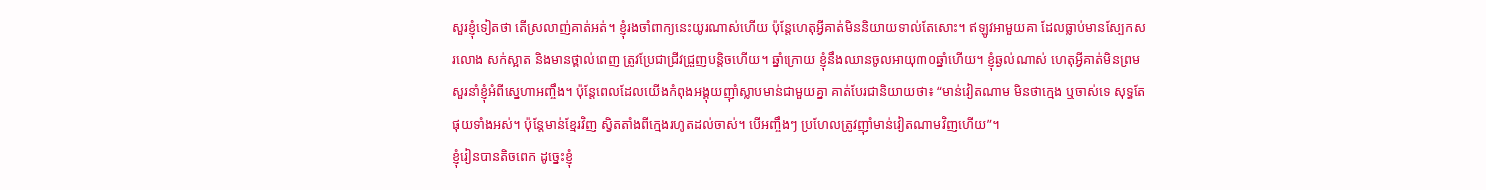សួរខ្ញុំទៀតថា តើស្រលាញ់គាត់អត់។ ខ្ញុំរងចាំពាក្យនេះយូរណាស់ហើយ ប៉ុន្តែហេតុអ្វីគាត់មិននិយាយទាល់តែសោះ។ ឥឡូវអាមួយគា ដែលធ្លាប់មានស្បែកសរលោង សក់ស្អាត និងមានថ្ពាល់ពេញ ត្រូវប្រែជាជ្រីវជ្រួញបន្តិចហើយ។ ឆ្នាំក្រោយ ខ្ញុំនឹងឈានចូលអាយុ៣០ឆ្នាំហើយ។ ខ្ញុំឆ្ងល់ណាស់ ហេតុអ្វីគាត់មិនព្រមសួរនាំខ្ញុំអំពីស្នេហាអញ្ចឹង។ ប៉ុន្តែពេលដែលយើងកំពុងអង្គុយញ៉ាំស្លាបមាន់ជាមួយគ្នា គាត់បែរជានិយាយថា៖ “មាន់វៀតណាម មិនថាក្មេង ឬចាស់ទេ សុទ្ធតែផុយទាំងអស់។ ប៉ុន្តែមាន់ខ្មែរវិញ ស្វិតតាំងពីក្មេងរហូតដល់ចាស់។ បើអញ្ចឹងៗ ប្រហែលត្រូវញ៉ាំមាន់វៀតណាមវិញហើយ”។
ខ្ញុំរៀនបានតិចពេក ដូច្នេះខ្ញុំ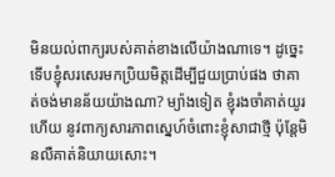មិនយល់ពាក្យរបស់គាត់ខាងលើយ៉ាងណាទេ។ ដូច្នេះទើបខ្ញុំសរសេរមកប្រិយមិត្តដើម្បីជួយប្រាប់ផង ថាគាត់ចង់មានន័យយ៉ាងណា? ម្យ៉ាងទៀត ខ្ញុំរងចាំគាត់យូរហើយ នូវពាក្យសារភាពស្នេហ៍ចំពោះខ្ញុំសាជាថ្មី ប៉ុន្តែមិនលឺគាត់និយាយសោះ។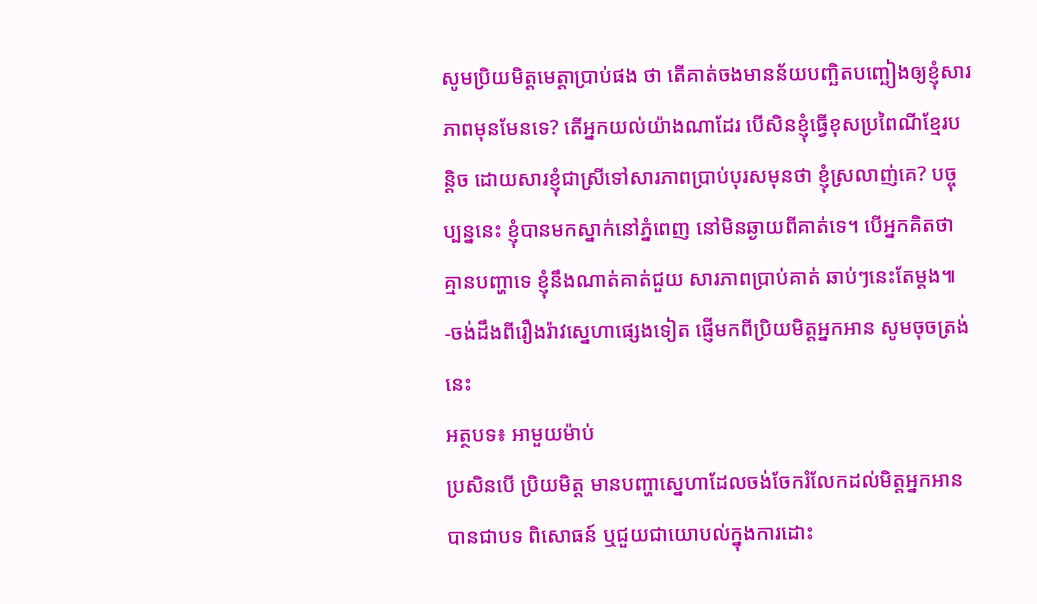សូមប្រិយមិត្តមេត្តាប្រាប់ផង ថា តើគាត់ចងមានន័យបញ្ឆិតបញ្ឆៀងឲ្យខ្ញុំសារភាពមុនមែនទេ? តើអ្នកយល់យ៉ាងណាដែរ បើសិនខ្ញុំធ្វើខុសប្រពៃណីខ្មែរបន្តិច ដោយសារខ្ញុំជាស្រីទៅសារភាពប្រាប់បុរសមុនថា ខ្ញុំស្រលាញ់គេ? បច្ចុប្បន្ននេះ ខ្ញុំបានមកស្នាក់នៅភ្នំពេញ នៅមិនឆ្ងាយពីគាត់ទេ។ បើអ្នកគិតថា គ្មានបញ្ហាទេ ខ្ញុំនឹងណាត់គាត់ជួយ សារភាពប្រាប់គាត់ ឆាប់ៗនេះតែម្ដង៕
-ចង់ដឹងពីរឿងរ៉ាវស្នេហាផ្សេងទៀត ផ្ញើមកពីប្រិយមិត្តអ្នកអាន សូមចុចត្រង់នេះ
អត្ថបទ៖ អាមួយម៉ាប់
ប្រសិនបើ ប្រិយមិត្ត មានបញ្ហាស្នេហាដែលចង់ចែករំលែកដល់មិត្តអ្នកអានបានជាបទ ពិសោធន៍ ឬជួយជាយោបល់ក្នុងការដោះ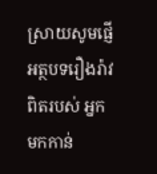ស្រាយសូមផ្ញើអត្ថបទរឿងរ៉ាវពិតរបស់ អ្នកមកកាន់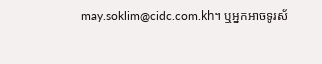may.soklim@cidc.com.kh។ ឬអ្នកអាចទូរស័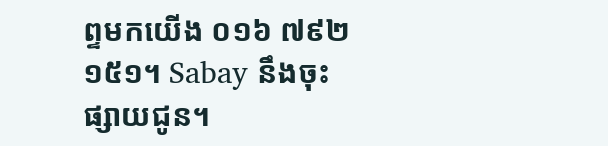ព្ទមកយើង ០១៦ ៧៩២ ១៥១។ Sabay នឹងចុះផ្សាយជូន។